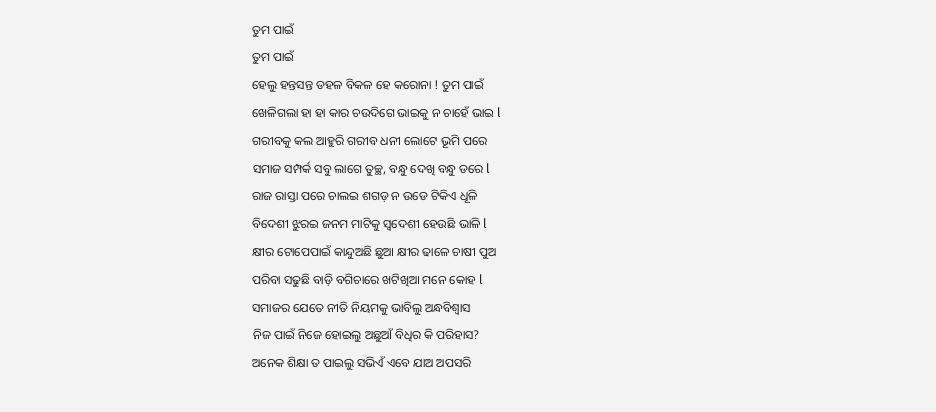ତୁମ ପାଇଁ
ତୁମ ପାଇଁ
ହେଲୁ ହନ୍ତସନ୍ତ ଡହଳ ବିକଳ ହେ କରୋନା ! ତୁମ ପାଇଁ
ଖେଳିଗଲା ହା ହା କାର ଚଉଦିଗେ ଭାଇକୁ ନ ଚାହେଁ ଭାଇ l
ଗରୀବକୁ କଲ ଆହୁରି ଗରୀବ ଧନୀ ଲୋଟେ ଭୂମି ପରେ
ସମାଜ ସମ୍ପର୍କ ସବୁ ଲାଗେ ତୁଚ୍ଛ, ବନ୍ଧୁ ଦେଖି ବନ୍ଧୁ ଡରେ l
ରାଜ ରାସ୍ତା ପରେ ଚାଲଇ ଶଗଡ଼ ନ ଉଡେ ଟିକିଏ ଧୂଳି
ବିଦେଶୀ ଝୁରଇ ଜନମ ମାଟିକୁ ସ୍ବଦେଶୀ ହେଉଛି ଭାଳି l
କ୍ଷୀର ଟୋପେପାଇଁ କାନ୍ଦୁଅଛି ଛୁଆ କ୍ଷୀର ଢାଳେ ଚାଷୀ ପୁଅ
ପରିବା ସଢୁଛି ବାଡ଼ି ବଗିଚାରେ ଖଟିଖିଆ ମନେ କୋହ l
ସମାଜର ଯେତେ ନୀତି ନିୟମକୁ ଭାବିଲୁ ଅନ୍ଧବିଶ୍ୱାସ
ନିଜ ପାଇଁ ନିଜେ ହୋଇଲୁ ଅଛୁଆଁ ବିଧିର କି ପରିହାସ?
ଅନେକ ଶିକ୍ଷା ତ ପାଇଲୁ ସଭିଏଁ ଏବେ ଯାଅ ଅପସରି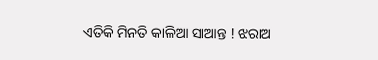ଏତିକି ମିନତି କାଳିଆ ସାଆନ୍ତ ! ଝରାଅ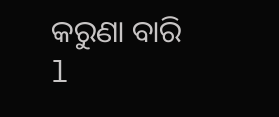କରୁଣା ବାରି l